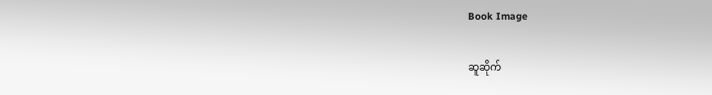Book Image

ဆူဆိုက်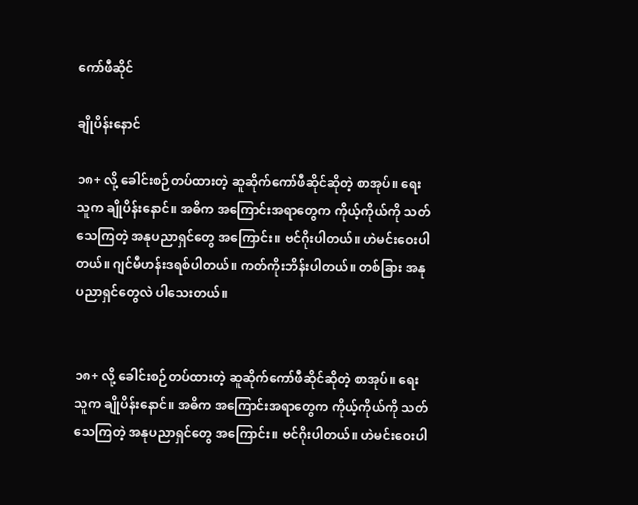ကော်ဖီဆိုင်

ချိုပိန်းနောင်

၁၈+ လို့ ခေါင်းစဉ်တပ်ထားတဲ့ ဆူဆိုက်ကော်ဖီဆိုင်ဆိုတဲ့ စာအုပ်။ ရေးသူက ချိုပိန်းနောင်။ အဓိက အကြောင်းအရာတွေက ကိုယ့်ကိုယ်ကို သတ်သေကြတဲ့ အနုပညာရှင်တွေ အကြောင်း။ ဗင်ဂိုးပါတယ်။ ဟဲမင်းဝေးပါတယ်။ ဂျင်မီဟန်းဒရစ်ပါတယ်။ ကတ်ကိုးဘိန်းပါတယ်။ တစ်ခြား အနုပညာရှင်တွေလဲ ပါသေးတယ်။


၁၈+ လို့ ခေါင်းစဉ်တပ်ထားတဲ့ ဆူဆိုက်ကော်ဖီဆိုင်ဆိုတဲ့ စာအုပ်။ ရေးသူက ချိုပိန်းနောင်။ အဓိက အကြောင်းအရာတွေက ကိုယ့်ကိုယ်ကို သတ်သေကြတဲ့ အနုပညာရှင်တွေ အကြောင်း။ ဗင်ဂိုးပါတယ်။ ဟဲမင်းဝေးပါ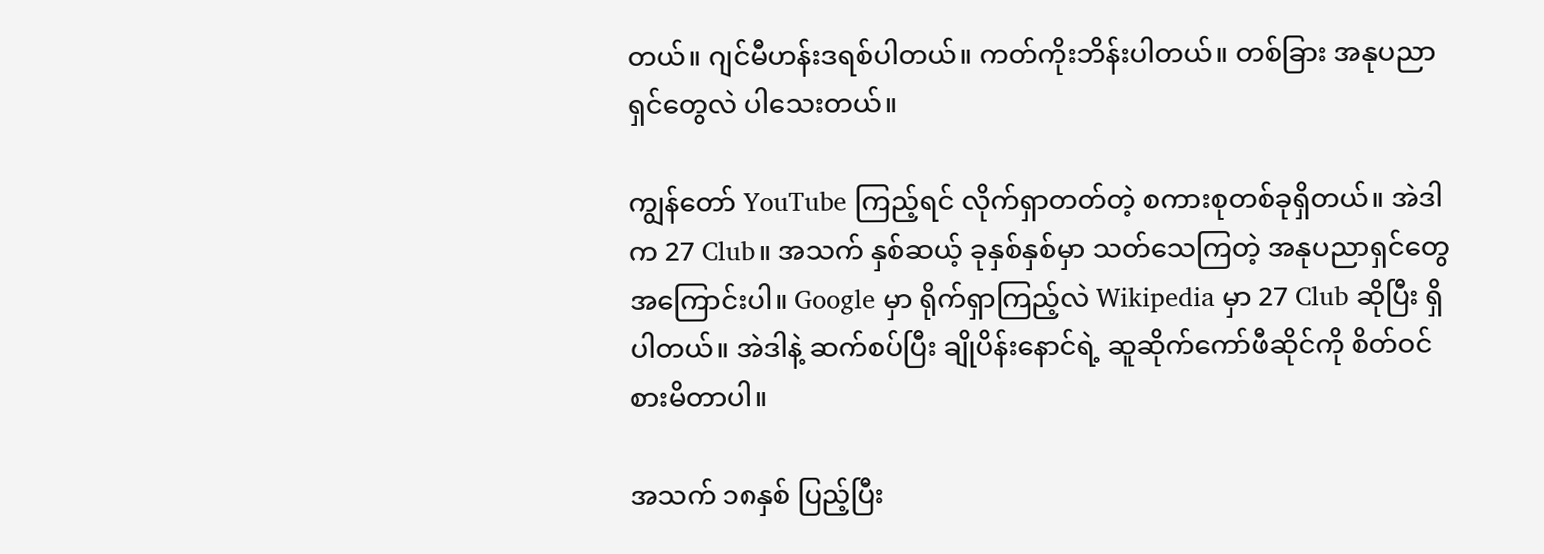တယ်။ ဂျင်မီဟန်းဒရစ်ပါတယ်။ ကတ်ကိုးဘိန်းပါတယ်။ တစ်ခြား အနုပညာရှင်တွေလဲ ပါသေးတယ်။

ကျွန်တော် YouTube ကြည့်ရင် လိုက်ရှာတတ်တဲ့ စကားစုတစ်ခုရှိတယ်။ အဲဒါက 27 Club။ အသက် နှစ်ဆယ့် ခုနှစ်နှစ်မှာ သတ်သေကြတဲ့ အနုပညာရှင်တွေ အကြောင်းပါ။ Google မှာ ရိုက်ရှာကြည့်လဲ Wikipedia မှာ 27 Club ဆိုပြီး ရှိပါတယ်။ အဲဒါနဲ့ ဆက်စပ်ပြီး ချိုပိန်းနောင်ရဲ့ ဆူဆိုက်ကော်ဖီဆိုင်ကို စိတ်ဝင်စားမိတာပါ။

အသက် ၁၈နှစ် ပြည့်ပြီး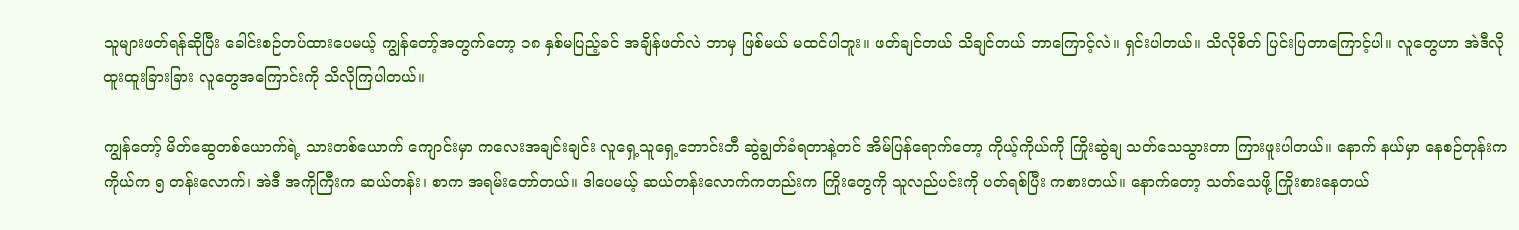သူများဖတ်ရန်ဆိုပြီး ခေါင်းစဉ်တပ်ထားပေမယ့် ကျွန်တော့်အတွက်တော့ ၁၈ နှစ်မပြည့်ခင် အချိန်ဖတ်လဲ ဘာမှ ဖြစ်မယ် မထင်ပါဘူး။ ဖတ်ချင်တယ် သိချင်တယ် ဘာကြောင့်လဲ။ ရှင်းပါတယ်။ သိလိုစိတ် ပြင်းပြတာကြောင့်ပါ။ လူတွေဟာ အဲဒီလို ထူးထူးခြားခြား လူတွေအကြောင်းကို သိလိုကြပါတယ်။

ကျွန်တော့် မိတ်ဆွေတစ်ယောက်ရဲ့ သားတစ်ယောက် ကျောင်းမှာ ကလေးအချင်းချင်း လူရှေ့သူရှေ့ဘောင်းဘီ ဆွဲချွတ်ခံရတာနဲ့တင် အိမ်ပြန်ရောက်တော့ ကိုယ့်ကိုယ်ကို ကြိုးဆွဲချ သတ်သေသွားတာ ကြားဖူးပါတယ်။ နောက် နယ်မှာ နေစဉ်တုန်းက ကိုယ်က ၅ တန်းလောက်၊ အဲဒီ အကိုကြီးက ဆယ်တန်း၊ စာက အရမ်းတော်တယ်။ ဒါပေမယ့် ဆယ်တန်းလောက်ကတည်းက ကြိုးတွေကို သူလည်ပင်းကို ပတ်ရစ်ပြီး ကစားတယ်။ နောက်တော့ သတ်သေဖို့ ကြိုးစားနေတယ်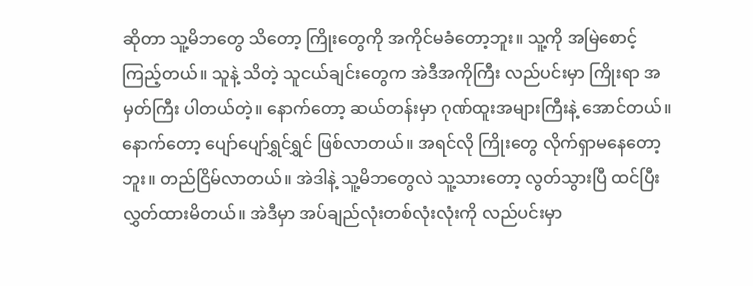ဆိုတာ သူ့မိဘတွေ သိတော့ ကြိုးတွေကို အကိုင်မခံတော့ဘူး။ သူ့ကို အမြဲစောင့်ကြည့်တယ်။ သူနဲ့ သိတဲ့ သူငယ်ချင်းတွေက အဲဒီအကိုကြီး လည်ပင်းမှာ ကြိုးရာ အမှတ်ကြီး ပါတယ်တဲ့။ နောက်တော့ ဆယ်တန်းမှာ ဂုဏ်ထူးအများကြီးနဲ့ အောင်တယ်။ နောက်တော့ ပျော်ပျော်ရွှင်ရွှင် ဖြစ်လာတယ်။ အရင်လို ကြိုးတွေ လိုက်ရှာမနေတော့ဘူး။ တည်ငြိမ်လာတယ်။ အဲဒါနဲ့ သူ့မိဘတွေလဲ သူ့သားတော့ လွတ်သွားပြီ ထင်ပြီး လွှတ်ထားမိတယ်။ အဲဒီမှာ အပ်ချည်လုံးတစ်လုံးလုံးကို လည်ပင်းမှာ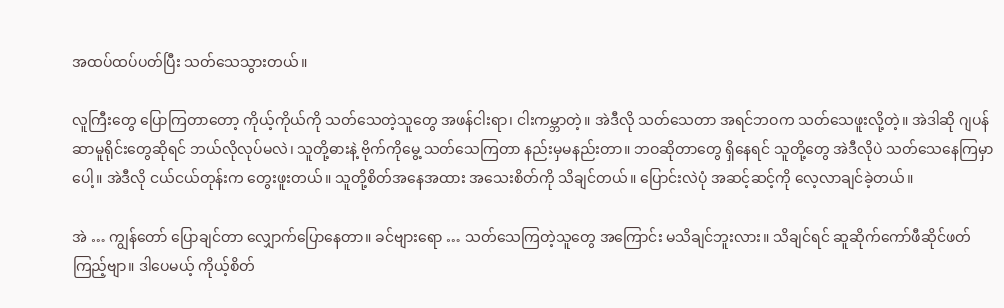အထပ်ထပ်ပတ်ပြီး သတ်သေသွားတယ်။

လူကြီးတွေ ပြောကြတာတော့ ကိုယ့်ကိုယ်ကို သတ်သေတဲ့သူတွေ အဖန်ငါးရာ၊ ငါးကမ္ဘာတဲ့။ အဲဒီလို သတ်သေတာ အရင်ဘဝက သတ်သေဖူးလို့တဲ့။ အဲဒါဆို ဂျပန် ဆာမူရိုင်းတွေဆိုရင် ဘယ်လိုလုပ်မလဲ၊ သူတို့ဓားနဲ့ ဗိုက်ကိုမွေ့ သတ်သေကြတာ နည်းမှမနည်းတာ။ ဘဝဆိုတာတွေ ရှိနေရင် သူတို့တွေ အဲဒီလိုပဲ သတ်သေနေကြမှာပေါ့။ အဲဒီလို ငယ်ငယ်တုန်းက တွေးဖူးတယ်။ သူတို့စိတ်အနေအထား အသေးစိတ်ကို သိချင်တယ်။ ပြောင်းလဲပုံ အဆင့်ဆင့်ကို လေ့လာချင်ခဲ့တယ်။

အဲ … ကျွန်တော် ပြောချင်တာ လျှောက်ပြောနေတာ။ ခင်ဗျားရော … သတ်သေကြတဲ့သူတွေ အကြောင်း မသိချင်ဘူးလား။ သိချင်ရင် ဆူဆိုက်ကော်ဖီဆိုင်ဖတ်ကြည့်ဗျာ။ ဒါပေမယ့် ကိုယ့်စိတ်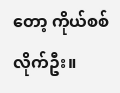တော့ ကိုယ်စစ်လိုက်ဦး။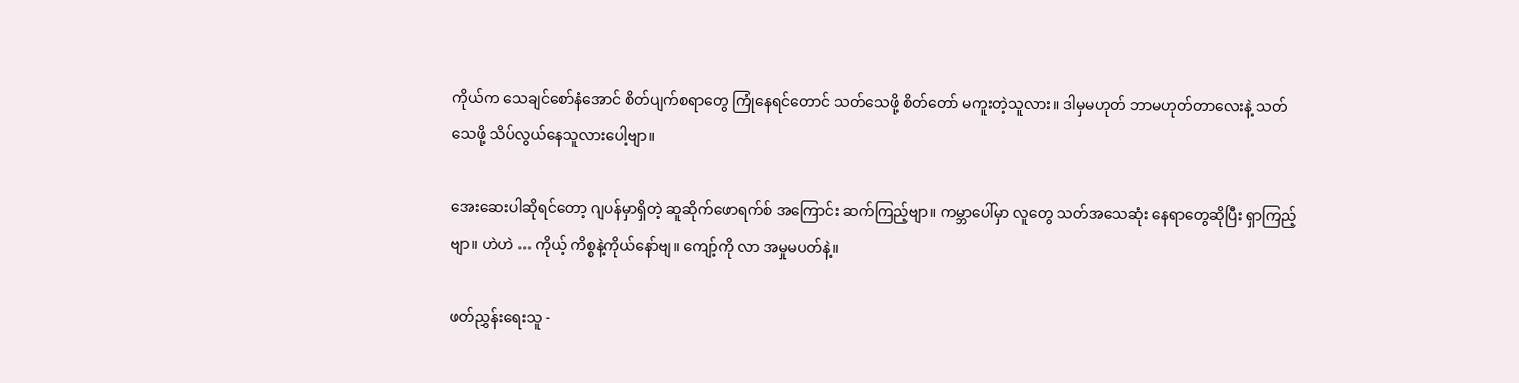ကိုယ်က သေချင်စော်နံအောင် စိတ်ပျက်စရာတွေ ကြုံနေရင်တောင် သတ်သေဖို့ စိတ်တော် မကူးတဲ့သူလား။ ဒါမှမဟုတ် ဘာမဟုတ်တာလေးနဲ့ သတ်သေဖို့ သိပ်လွယ်နေသူလားပေါ့ဗျာ။

အေးဆေးပါဆိုရင်တော့ ဂျပန်မှာရှိတဲ့ ဆူဆိုက်ဖောရက်စ် အကြောင်း ဆက်ကြည့်ဗျာ။ ကမ္ဘာပေါ်မှာ လူတွေ သတ်အသေဆုံး နေရာတွေဆိုပြီး ရှာကြည့်ဗျာ။ ဟဲဟဲ … ကိုယ့် ကိစ္စနဲ့ကိုယ်နော်ဗျ။ ကျော့်ကို လာ အမှုမပတ်နဲ့။

ဖတ်ညွှန်းရေးသူ -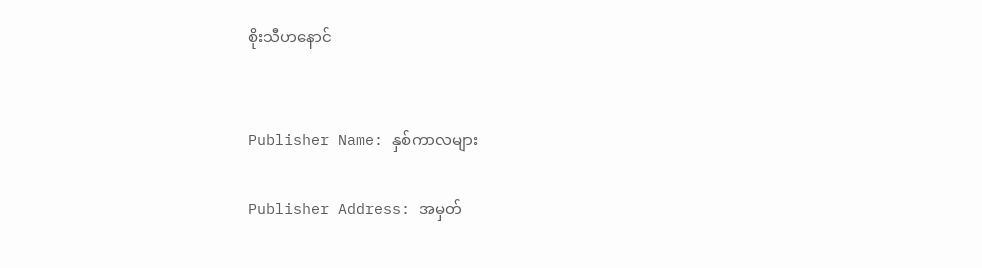စိုးသီဟနောင်


Publisher Name: နှစ်ကာလများ

Publisher Address: အမှတ်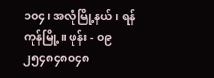၁၀၄၊ အလုံမြို့နယ်၊ ရန်ကုန်မြို့။ ဖုန်း - ၀၉ ၂၅၄၈၄၈၀၄၈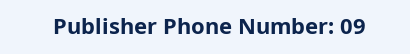Publisher Phone Number: 09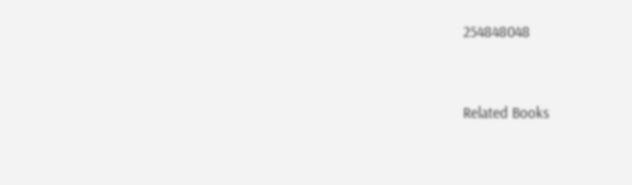254848048


Related Books